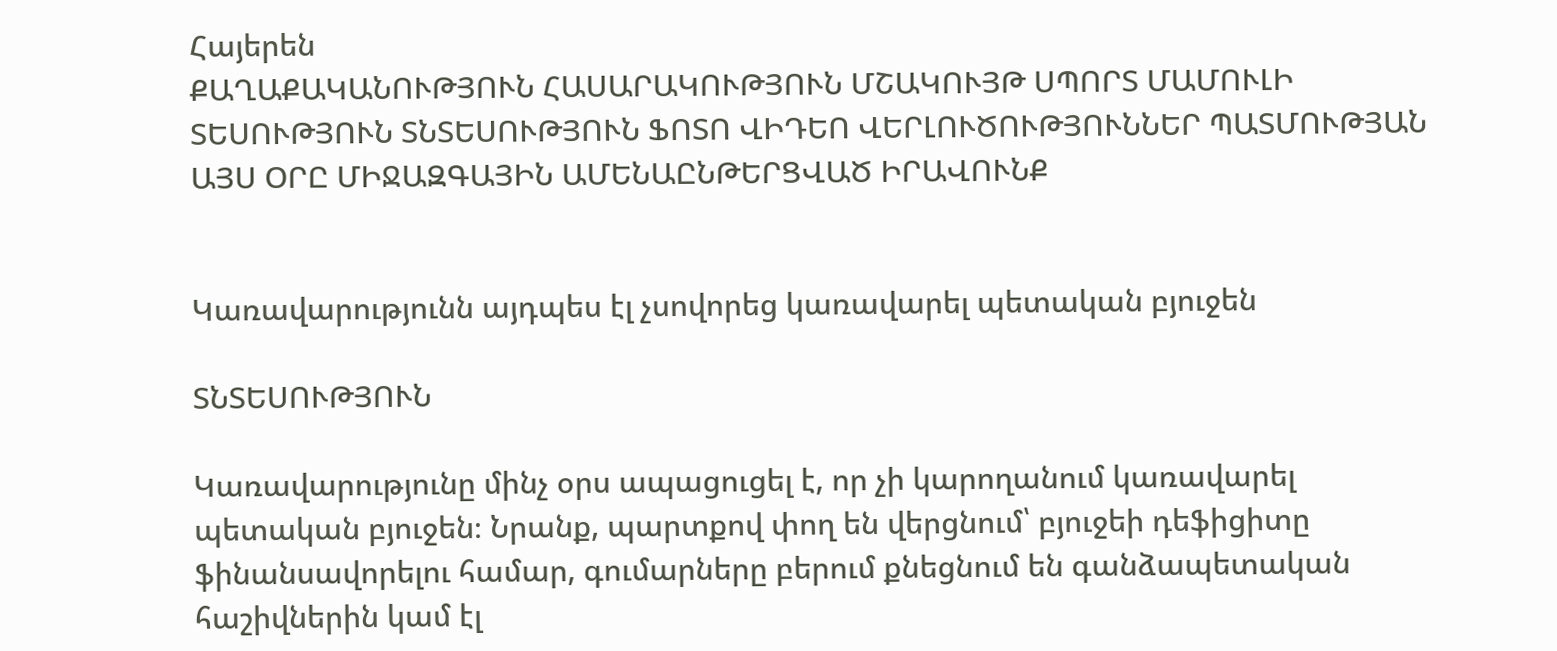Հայերեն
ՔԱՂԱՔԱԿԱՆՈՒԹՅՈՒՆ ՀԱՍԱՐԱԿՈՒԹՅՈՒՆ ՄՇԱԿՈՒՅԹ ՍՊՈՐՏ ՄԱՄՈՒԼԻ ՏԵՍՈՒԹՅՈՒՆ ՏՆՏԵՍՈՒԹՅՈՒՆ ՖՈՏՈ ՎԻԴԵՈ ՎԵՐԼՈՒԾՈՒԹՅՈՒՆՆԵՐ ՊԱՏՄՈՒԹՅԱՆ ԱՅՍ ՕՐԸ ՄԻՋԱԶԳԱՅԻՆ ԱՄԵՆԱԸՆԹԵՐՑՎԱԾ ԻՐԱՎՈՒՆՔ


Կառավարությունն այդպես էլ չսովորեց կառավարել պետական բյուջեն

ՏՆՏԵՍՈՒԹՅՈՒՆ

Կառավարությունը մինչ օրս ապացուցել է, որ չի կարողանում կառավարել պետական բյուջեն։ Նրանք, պարտքով փող են վերցնում՝ բյուջեի դեֆիցիտը ֆինանսավորելու համար, գումարները բերում քնեցնում են գանձապետական հաշիվներին կամ էլ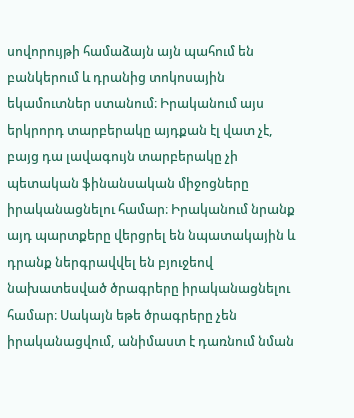սովորույթի համաձայն այն պահում են բանկերում և դրանից տոկոսային եկամուտներ ստանում։ Իրականում այս երկրորդ տարբերակը այդքան էլ վատ չէ, բայց դա լավագույն տարբերակը չի պետական ֆինանսական միջոցները իրականացնելու համար։ Իրականում նրանք այդ պարտքերը վերցրել են նպատակային և դրանք ներգրավվել են բյուջեով նախատեսված ծրագրերը իրականացնելու համար։ Սակայն եթե ծրագրերը չեն իրականացվում, անիմաստ է դառնում նման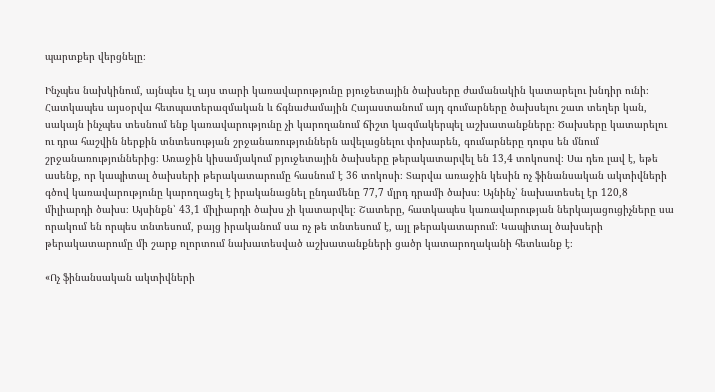պարտքեր վերցնելը։

Ինչպես նախկինում, այնպես էլ այս տարի կառավարությունը բյուջետային ծախսերը ժամանակին կատարելու խնդիր ունի։ Հատկապես այսօրվա հետպատերազմական և ճգնաժամային Հայաստանում այդ գումարները ծախսելու շատ տեղեր կան, սակայն ինչպես տեսնում ենք կառավարությունը չի կարողանում ճիշտ կազմակերպել աշխատանքները։ Ծախսերը կատարելու ու դրա հաշվին ներքին տնտեսության շրջանառություններն ավելացնելու փոխարեն, գումարները դուրս են մնում շրջանառություններից։ Առաջին կիսամյակում բյուջետային ծախսերը թերակատարվել են 13,4 տոկոսով։ Սա դեռ լավ է, եթե ասենք, որ կապիտալ ծախսերի թերակատարումը հասնում է 36 տոկոսի։ Տարվա առաջին կեսին ոչ ֆինանսական ակտիվների գծով կառավարությունը կարողացել է իրականացնել ընդամենը 77,7 մլրդ դրամի ծախս։ Այնինչ՝ նախատեսել էր 120,8 միլիարդի ծախս։ Այսինքն՝ 43,1 միլիարդի ծախս չի կատարվել։ Շատերը, հատկապես կառավարության ներկայացուցիչները սա որակում են որպես տնտեսում, բայց իրականում սա ոչ թե տնտեսում է, այլ թերակատարում։ Կապիտալ ծախսերի թերակատարումը մի շարք ոլորտում նախատեսված աշխատանքների ցածր կատարողականի հետևանք է։

«Ոչ ֆինանսական ակտիվների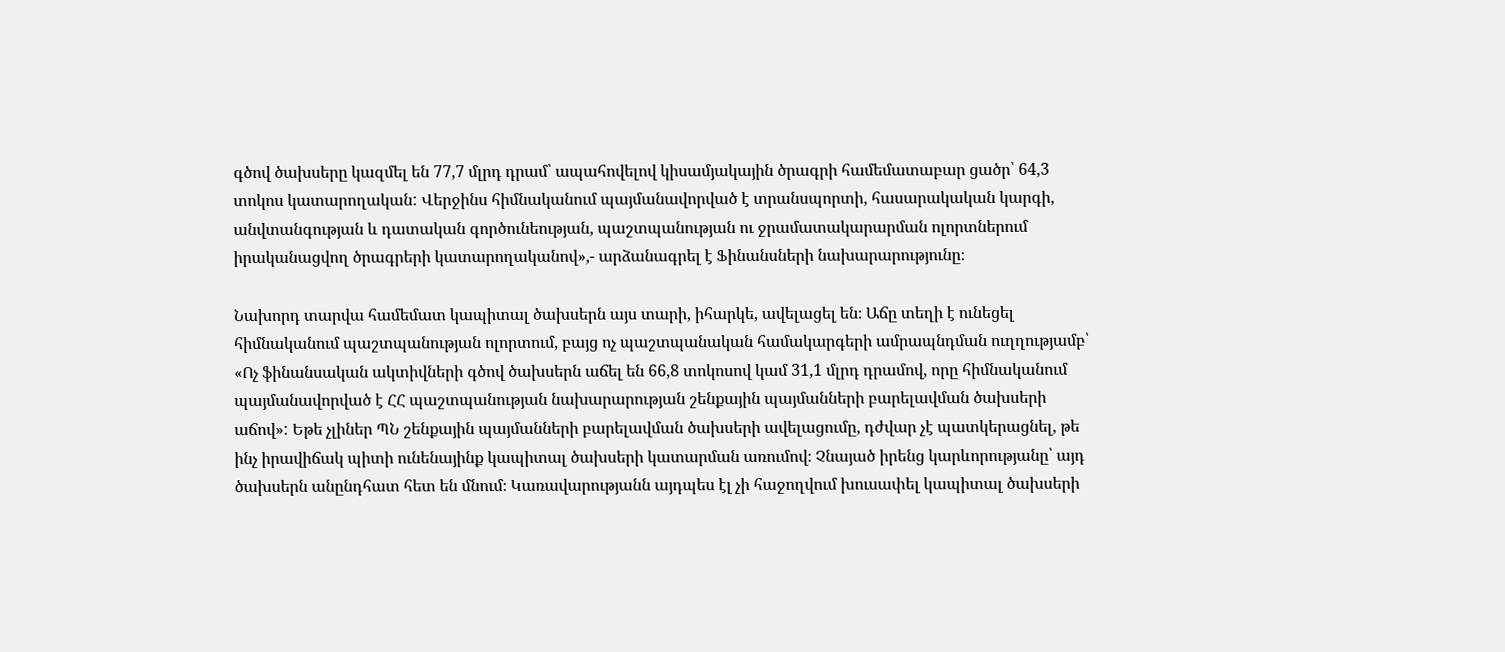գծով ծախսերը կազմել են 77,7 մլրդ դրամ՝ ապահովելով կիսամյակային ծրագրի համեմատաբար ցածր՝ 64,3 տոկոս կատարողական: Վերջինս հիմնականում պայմանավորված է տրանսպորտի, հասարակական կարգի, անվտանգության և դատական գործունեության, պաշտպանության ու ջրամատակարարման ոլորտներում իրականացվող ծրագրերի կատարողականով»,- արձանագրել է Ֆինանսների նախարարությունը։

Նախորդ տարվա համեմատ կապիտալ ծախսերն այս տարի, իհարկե, ավելացել են։ Աճը տեղի է ունեցել հիմնականում պաշտպանության ոլորտում, բայց ոչ պաշտպանական համակարգերի ամրապնդման ուղղությամբ՝ «Ոչ ֆինանսական ակտիվների գծով ծախսերն աճել են 66,8 տոկոսով կամ 31,1 մլրդ դրամով, որը հիմնականում պայմանավորված է ՀՀ պաշտպանության նախարարության շենքային պայմանների բարելավման ծախսերի աճով»: Եթե չլիներ ՊՆ շենքային պայմանների բարելավման ծախսերի ավելացումը, դժվար չէ պատկերացնել, թե ինչ իրավիճակ պիտի ունենայինք կապիտալ ծախսերի կատարման առումով։ Չնայած իրենց կարևորությանը՝ այդ ծախսերն անընդհատ հետ են մնում։ Կառավարությանն այդպես էլ չի հաջողվում խուսափել կապիտալ ծախսերի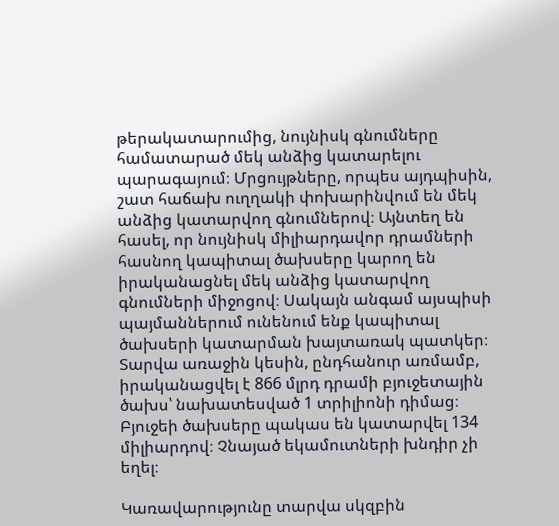թերակատարումից, նույնիսկ գնումները համատարած մեկ անձից կատարելու պարագայում։ Մրցույթները, որպես այդպիսին, շատ հաճախ ուղղակի փոխարինվում են մեկ անձից կատարվող գնումներով։ Այնտեղ են հասել, որ նույնիսկ միլիարդավոր դրամների հասնող կապիտալ ծախսերը կարող են իրականացնել մեկ անձից կատարվող գնումների միջոցով։ Սակայն անգամ այսպիսի պայմաններում ունենում ենք կապիտալ ծախսերի կատարման խայտառակ պատկեր։ Տարվա առաջին կեսին, ընդհանուր առմամբ, իրականացվել է 866 մլրդ դրամի բյուջետային ծախս՝ նախատեսված 1 տրիլիոնի դիմաց։ Բյուջեի ծախսերը պակաս են կատարվել 134 միլիարդով։ Չնայած եկամուտների խնդիր չի եղել։

Կառավարությունը տարվա սկզբին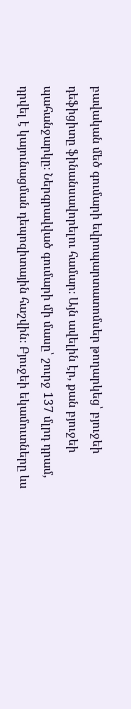բավական մեծ գումարի եվրոպարտատոմսեր թողարկեց՝ բյուջեի դեֆիցիտը ֆինանսավորելու համար։ Այն ավելին էր, քան բյուջեի պահանջարկը։ Ներգրավված գումարի մի մասը՝ շուրջ 137 մլրդ դրամ, դրվել է կայունացման դեպոզիտային հաշվին։ Բյուջեի եկամուտները ևս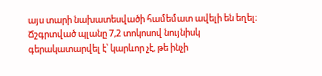այս տարի նախատեսվածի համեմատ ավելի են եղել։ Ճշգրտված պլանը 7,2 տոկոսով նույնիսկ գերակատարվել է՝ կարևոր չէ, թե ինչի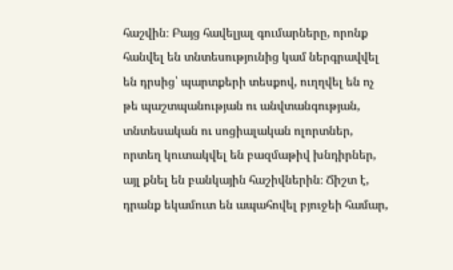հաշվին։ Բայց հավելյալ գումարները, որոնք հանվել են տնտեսությունից կամ ներգրավվել են դրսից՝ պարտքերի տեսքով, ուղղվել են ոչ թե պաշտպանության ու անվտանգության, տնտեսական ու սոցիալական ոլորտներ, որտեղ կուտակվել են բազմաթիվ խնդիրներ, այլ քնել են բանկային հաշիվներին։ Ճիշտ է, դրանք եկամուտ են ապահովել բյուջեի համար,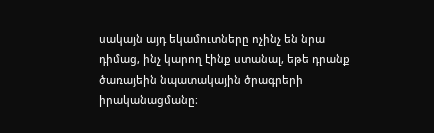սակայն այդ եկամուտները ոչինչ են նրա դիմաց, ինչ կարող էինք ստանալ, եթե դրանք ծառայեին նպատակային ծրագրերի իրականացմանը։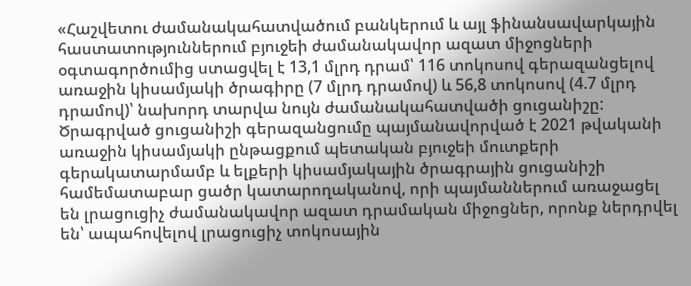«Հաշվետու ժամանակահատվածում բանկերում և այլ ֆինանսավարկային հաստատություններում բյուջեի ժամանակավոր ազատ միջոցների օգտագործումից ստացվել է 13,1 մլրդ դրամ՝ 116 տոկոսով գերազանցելով առաջին կիսամյակի ծրագիրը (7 մլրդ դրամով) և 56,8 տոկոսով (4.7 մլրդ դրամով)՝ նախորդ տարվա նույն ժամանակահատվածի ցուցանիշը: Ծրագրված ցուցանիշի գերազանցումը պայմանավորված է 2021 թվականի առաջին կիսամյակի ընթացքում պետական բյուջեի մուտքերի գերակատարմամբ և ելքերի կիսամյակային ծրագրային ցուցանիշի համեմատաբար ցածր կատարողականով, որի պայմաններում առաջացել են լրացուցիչ ժամանակավոր ազատ դրամական միջոցներ, որոնք ներդրվել են՝ ապահովելով լրացուցիչ տոկոսային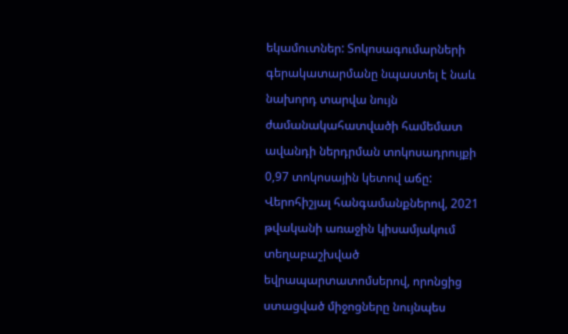եկամուտներ: Տոկոսագումարների գերակատարմանը նպաստել է նաև նախորդ տարվա նույն ժամանակահատվածի համեմատ ավանդի ներդրման տոկոսադրույքի 0,97 տոկոսային կետով աճը: Վերոհիշյալ հանգամանքներով, 2021 թվականի առաջին կիսամյակում տեղաբաշխված եվրապարտատոմսերով, որոնցից ստացված միջոցները նույնպես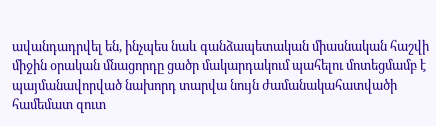ավանդադրվել են, ինչպես նաև գանձապետական միասնական հաշվի միջին օրական մնացորդը ցածր մակարդակում պահելու մոտեցմամբ է պայմանավորված նախորդ տարվա նույն ժամանակահատվածի համեմատ զուտ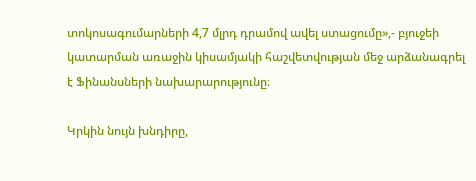տոկոսագումարների 4,7 մլրդ դրամով ավել ստացումը»,- բյուջեի կատարման առաջին կիսամյակի հաշվետվության մեջ արձանագրել է Ֆինանսների նախարարությունը։

Կրկին նույն խնդիրը,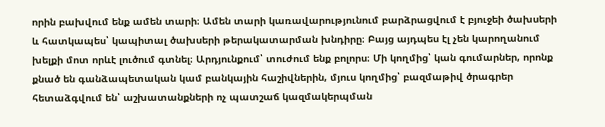որին բախվում ենք ամեն տարի։ Ամեն տարի կառավարությունում բարձրացվում է բյուջեի ծախսերի և հատկապես՝ կապիտալ ծախսերի թերակատարման խնդիրը։ Բայց այդպես էլ չեն կարողանում խելքի մոտ որևէ լուծում գտնել։ Արդյունքում՝ տուժում ենք բոլորս։ Մի կողմից՝ կան գումարներ, որոնք քնած են գանձապետական կամ բանկային հաշիվներին, մյուս կողմից՝ բազմաթիվ ծրագրեր հետաձգվում են՝ աշխատանքների ոչ պատշաճ կազմակերպման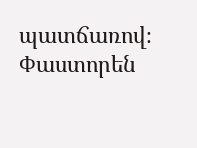պատճառով։ Փաստորեն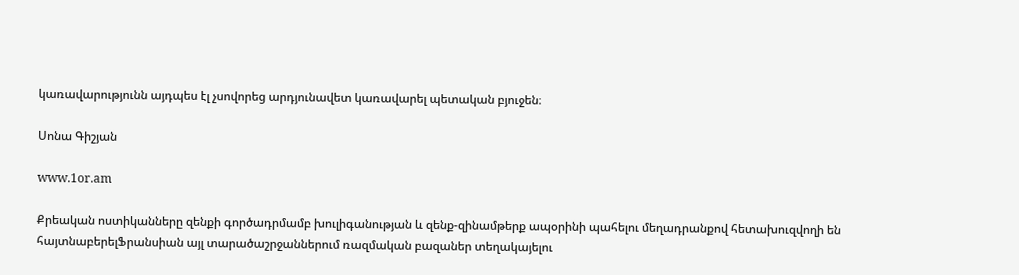կառավարությունն այդպես էլ չսովորեց արդյունավետ կառավարել պետական բյուջեն։

Սոնա Գիշյան

www.1or.am

Քրեական ոստիկանները զենքի գործադրմամբ խուլիգանության և զենք-զինամթերք ապօրինի պահելու մեղադրանքով հետախուզվողի են հայտնաբերելՖրանսիան այլ տարածաշրջաններում ռազմական բազաներ տեղակայելու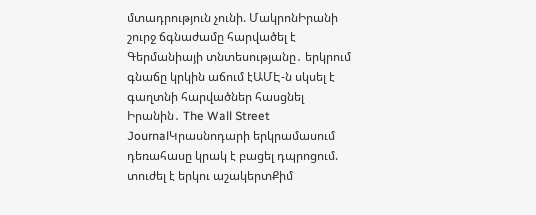մտադրություն չունի. ՄակրոնԻրանի շուրջ ճգնաժամը հարվածել է Գերմանիայի տնտեսությանը․ երկրում գնաճը կրկին աճում էԱՄԷ-ն սկսել է գաղտնի հարվածներ հասցնել Իրանին․ The Wall Street JournalԿրասնոդարի երկրամասում դեռահասը կրակ է բացել դպրոցում. տուժել է երկու աշակերտՔիմ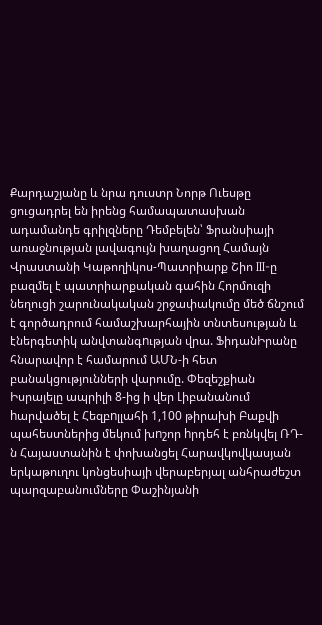Քարդաշյանը և նրա դուստր Նորթ Ուեսթը ցուցադրել են իրենց համապատասխան ադամանդե գրիլզները Դեմբելեն՝ Ֆրանսիայի առաջնության լավագույն խաղացող Համայն Վրաստանի Կաթողիկոս-Պատրիարք Շիո III-ը բազմել է պատրիարքական գահին Հորմուզի նեղուցի շարունակական շրջափակումը մեծ ճնշում է գործադրում համաշխարհային տնտեսության և էներգետիկ անվտանգnւթյան վրա. ՖիդանԻրանը հնարավոր է համարում ԱՄՆ-ի հետ բանակցությունների վարումը. Փեզեշքիան Իսրայելը ապրիլի 8-ից ի վեր Լիբանանում hարվածել է Հեզբnլլահի 1,100 թիրախի Բաքվի պահեստներից մեկում խnշոր hրդեհ է բռնկվել ՌԴ-ն Հայաստանին է փոխանցել Հարավկովկասյան երկաթուղու կոնցեսիայի վերաբերյալ անհրաժեշտ պարզաբանումները Փաշինյանի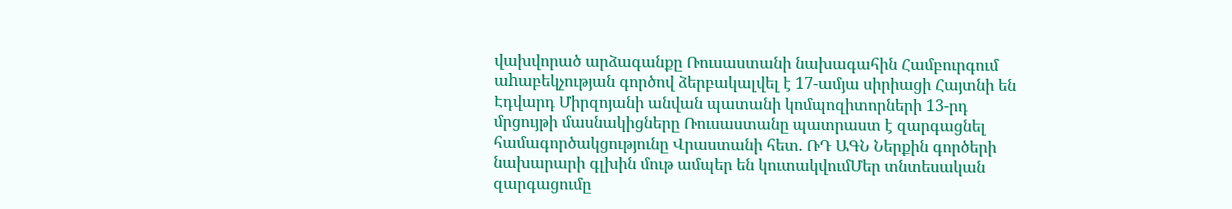վախվորած արձագանքը Ռուսաստանի նախագահին Համբուրգում աhաբեկչության գործով ձերբակալվել է 17-ամյա սիրիացի Հայտնի են Էդվարդ Միրզոյանի անվան պատանի կոմպոզիտորների 13-րդ մրցույթի մասնակիցները Ռուսաստանը պատրաստ է զարգացնել համագործակցությունը Վրաստանի հետ. ՌԴ ԱԳՆ Ներքին գործերի նախարարի գլխին մութ ամպեր են կուտակվումՄեր տնտեսական զարգացումը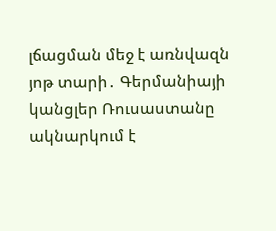լճացման մեջ է առնվազն յոթ տարի․ Գերմանիայի կանցլեր Ռուսաստանը ակնարկում է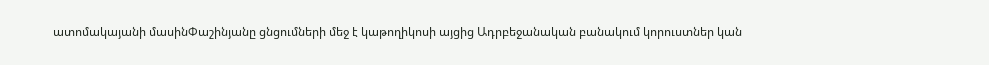ատոմակայանի մասինՓաշինյանը ցնցումների մեջ է կաթողիկոսի այցից Ադրբեջանական բանակում կորուստներ կան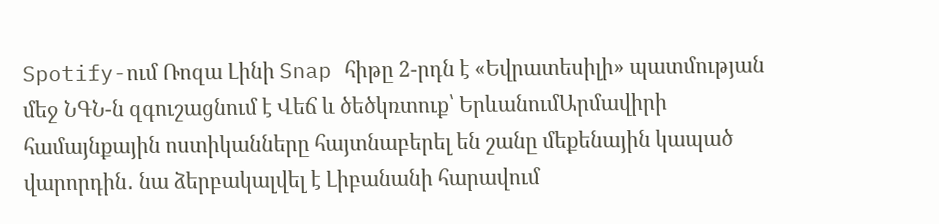Spotify-ում Ռոզա Լինի Snap հիթը 2-րդն է «Եվրատեսիլի» պատմության մեջ ՆԳՆ-ն զգուշացնում է Վեճ և ծեծկռտուք՝ ԵրևանումԱրմավիրի համայնքային ոստիկանները հայտնաբերել են շանը մեքենային կապած վարորդին․ նա ձերբակալվել է Լիբանանի հարավում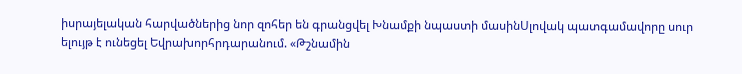իսրայելական հարվածներից նոր զոհեր են գրանցվել Խնամքի նպաստի մասինՍլովակ պատգամավորը սուր ելույթ է ունեցել Եվրախորհրդարանում. «Թշնամին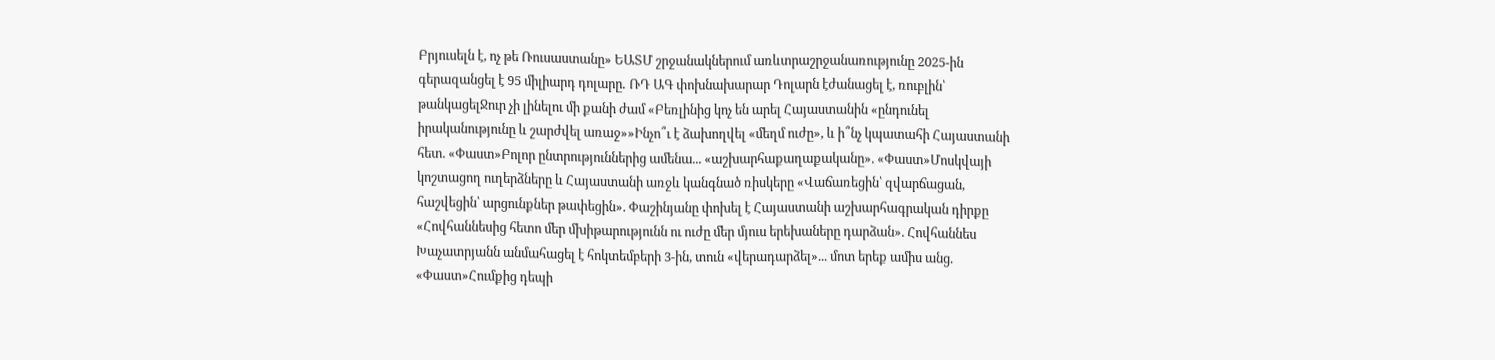Բրյուսելն է, ոչ թե Ռուսաստանը» ԵԱՏՄ շրջանակներում առևտրաշրջանառությունը 2025-ին գերազանցել է 95 միլիարդ դոլարը․ ՌԴ ԱԳ փոխնախարար Դոլարն էժանացել է, ռուբլին՝ թանկացելՋուր չի լինելու մի քանի ժամ «Բեռլինից կոչ են արել Հայաստանին «ընդունել իրականությունը և շարժվել առաջ»»Ինչո՞ւ է ձախողվել «մեղմ ուժը», և ի՞նչ կպատահի Հայաստանի հետ. «Փաստ»Բոլոր ընտրություններից ամենա... «աշխարհաքաղաքականը». «Փաստ»Մոսկվայի կոշտացող ուղերձները և Հայաստանի առջև կանգնած ռիսկերը «Վաճառեցին՝ զվարճացան, հաշվեցին՝ արցունքներ թափեցին». Փաշինյանը փոխել է Հայաստանի աշխարհագրական դիրքը «Հովհաննեսից հետո մեր մխիթարությունն ու ուժը մեր մյուս երեխաները դարձան». Հովհաննես Խաչատրյանն անմահացել է հոկտեմբերի 3-ին, տուն «վերադարձել»... մոտ երեք ամիս անց. «Փաստ»Հումքից դեպի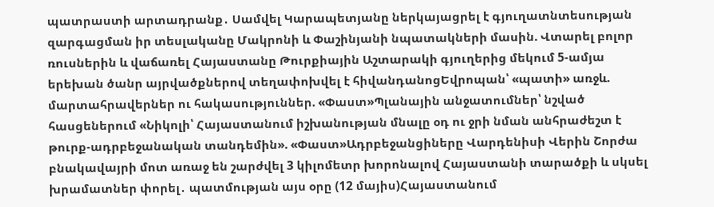պատրաստի արտադրանք․ Սամվել Կարապետյանը ներկայացրել է գյուղատնտեսության զարգացման իր տեսլականը Մակրոնի և Փաշինյանի նպատակների մասին. Վտարել բոլոր ռուսներին և վաճառել Հայաստանը Թուրքիային Աշտարակի գյուղերից մեկում 5-ամյա երեխան ծանր այրվածքներով տեղափոխվել է հիվանդանոցԵվրոպան՝ «պատի» առջև. մարտահրավերներ ու հակասություններ. «Փաստ»Պլանային անջատումներ՝ նշված հասցեներում «Նիկոլի՝ Հայաստանում իշխանության մնալը օդ ու ջրի նման անհրաժեշտ է թուրք-ադրբեջանական տանդեմին». «Փաստ»Ադրբեջանցիները Վարդենիսի Վերին Շորժա բնակավայրի մոտ առաջ են շարժվել 3 կիլոմետր խորոնալով Հայաստանի տարածքի և սկսել խրամատներ փորել․ պատմության այս օրը (12 մայիս)Հայաստանում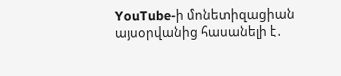YouTube-ի մոնետիզացիան այսօրվանից հասանելի է․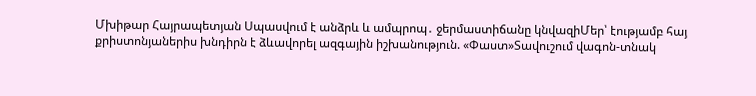Մխիթար Հայրապետյան Սպասվում է անձրև և ամպրոպ․ ջերմաստիճանը կնվազիՄեր՝ էությամբ հայ քրիստոնյաներիս խնդիրն է ձևավորել ազգային իշխանություն. «Փաստ»Տավուշում վագոն-տնակ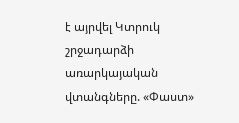է այրվել Կտրուկ շրջադարձի առարկայական վտանգները. «Փաստ»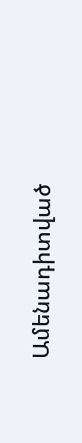Ամենադիտված